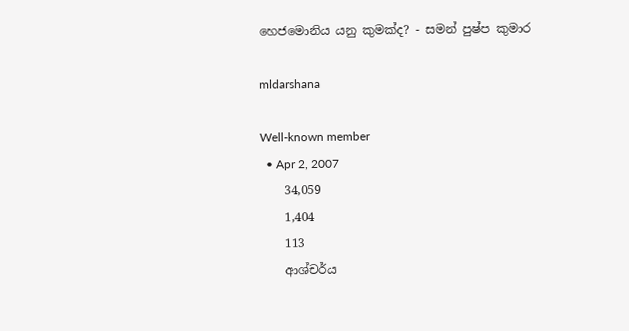හෙජමොනිය යනු කුමක්ද? - සමන් පුෂ්ප කුමාර

mldarshana

Well-known member
  • Apr 2, 2007
    34,059
    1,404
    113
    ආශ්චර්ය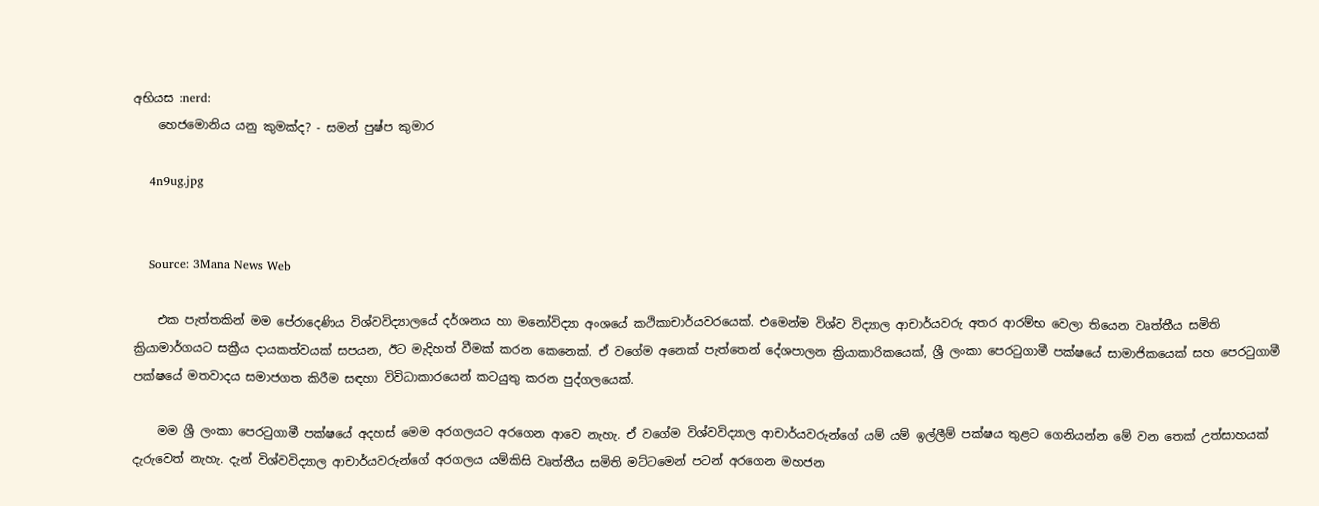අභියස :nerd:
    හෙජමොනිය යනු කුමක්ද? - සමන් පුෂ්ප කුමාර

    4n9ug.jpg


    Source: 3Mana News Web

    එක පැත්තකින් මම පේරාදෙණිය විශ්වවිද්‍යාලයේ දර්ශනය හා මනෝවිද්‍යා අංශයේ කථිකාචාර්යවරයෙක්. එමෙන්ම විශ්ව විද්‍යාල ආචාර්යවරු අතර ආරම්භ වෙලා තියෙන වෘත්තීය සමිති ක්‍රියාමාර්ගයට සක්‍රීය දායකත්වයක් සපයන, ඊට මැදිහත් වීමක් කරන කෙනෙක්. ඒ වගේම අනෙක් පැත්තෙන් දේශපාලන ක්‍රියාකාරිකයෙක්, ශ්‍රී ලංකා පෙරටුගාමී පක්ෂයේ සාමාජිකයෙක් සහ පෙරටුගාමී පක්ෂයේ මතවාදය සමාජගත කිරීම සඳහා විවිධාකාරයෙන් කටයුතු කරන පුද්ගලයෙක්.

    මම ශ්‍රී ලංකා පෙරටුගාමී පක්ෂයේ අදහස් මෙම අරගලයට අරගෙන ආවෙ නැහැ. ඒ වගේම විශ්වවිද්‍යාල ආචාර්යවරුන්ගේ යම් යම් ඉල්ලීම් පක්ෂය තුළට ගෙනියන්න මේ වන තෙක් උත්සාහයක් දැරුවෙත් නැහැ. දැන් විශ්වවිද්‍යාල ආචාර්යවරුන්ගේ අරගලය යම්කිසි වෘත්තීය සමිති මට්ටමෙන් පටන් අරගෙන මහජන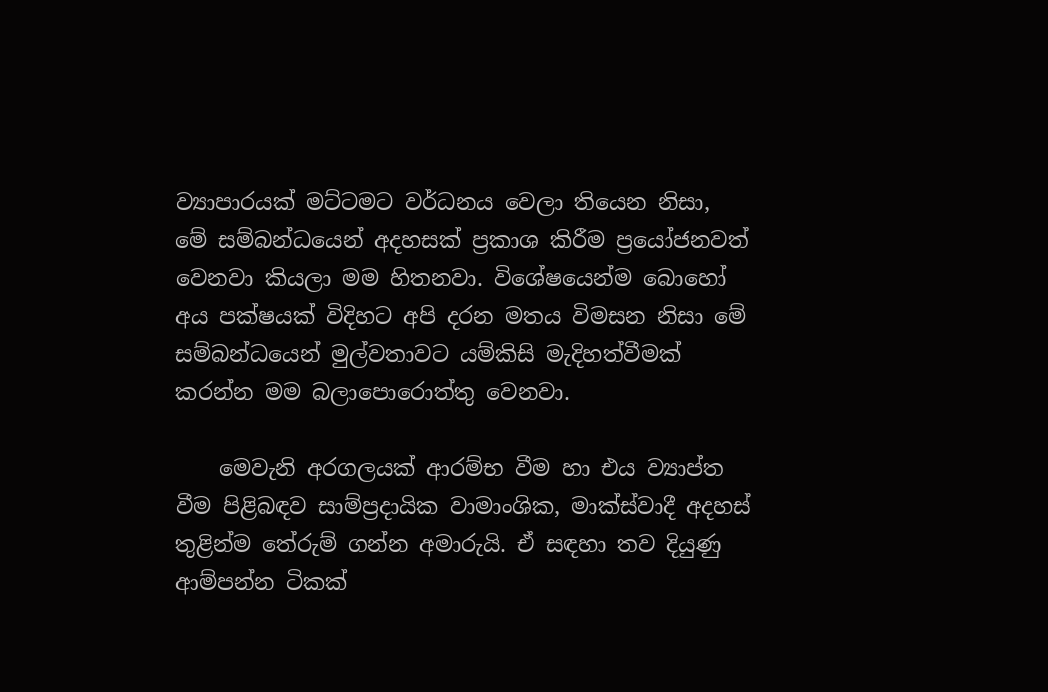ව්‍යාපාරයක් මට්ටමට වර්ධනය වෙලා තියෙන නිසා, මේ සම්බන්ධයෙන් අදහසක් ප්‍රකාශ කිරීම ප්‍රයෝජනවත් වෙනවා කියලා මම හිතනවා. විශේෂයෙන්ම බොහෝ අය පක්ෂයක් විදිහට අපි දරන මතය විමසන නිසා මේ සම්බන්ධයෙන් මුල්වතාවට යම්කිසි මැදිහත්වීමක් කරන්න මම බලාපොරොත්තු වෙනවා.

    මෙවැනි අරගලයක් ආරම්භ වීම හා එය ව්‍යාප්ත වීම පිළිබඳව සාම්ප්‍රදායික වාමාංශික, මාක්ස්වාදී අදහස් තුළින්ම තේරුම් ගන්න අමාරුයි. ඒ සඳහා තව දියුණු ආම්පන්න ටිකක්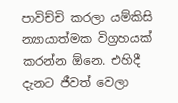පාවිච්චි කරලා යම්කිසි න්‍යායාත්මක විග්‍රහයක් කරන්න ඕනෙ. එහිදී දැනට ජීවත් වෙලා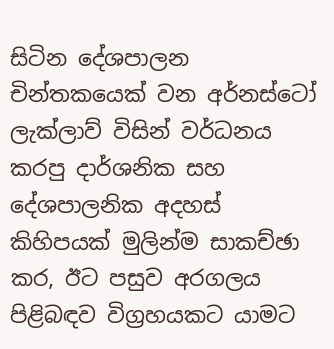සිටින දේශපාලන චින්තකයෙක් වන අර්නස්ටෝ ලැක්ලාව් විසින් වර්ධනය කරපු දාර්ශනික සහ දේශපාලනික අදහස් කිහිපයක් මුලින්ම සාකච්ඡා කර, ඊට පසුව අරගලය පිළිබඳව විග්‍රහයකට යාමට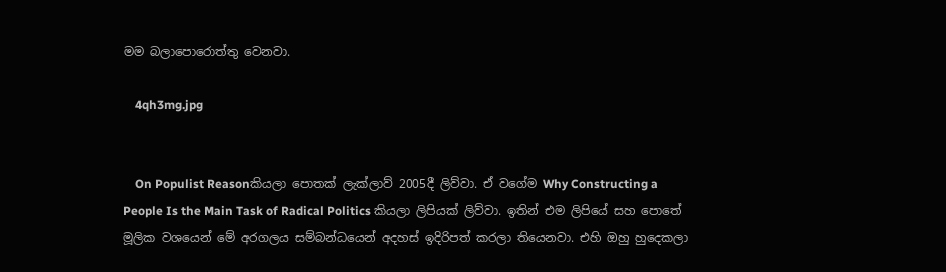මම බලාපොරොත්තු වෙනවා.

    4qh3mg.jpg


    On Populist Reasonකියලා පොතක් ලැක්ලාව් 2005දී ලිව්වා. ඒ වගේම Why Constructing a People Is the Main Task of Radical Politics කියලා ලිපියක් ලිව්වා. ඉතින් එම ලිපියේ සහ පොතේ මූලික වශයෙන් මේ අරගලය සම්බන්ධයෙන් අදහස් ඉදිරිපත් කරලා තියෙනවා. එහි ඔහු හුදෙකලා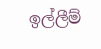ඉල්ලීම්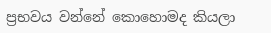ප්‍රභවය වන්නේ කොහොමද කියලා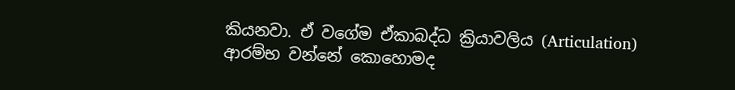කියනවා. ඒ වගේම ඒකාබද්ධ ක්‍රියාවලිය (Articulation) ආරම්භ වන්නේ කොහොමද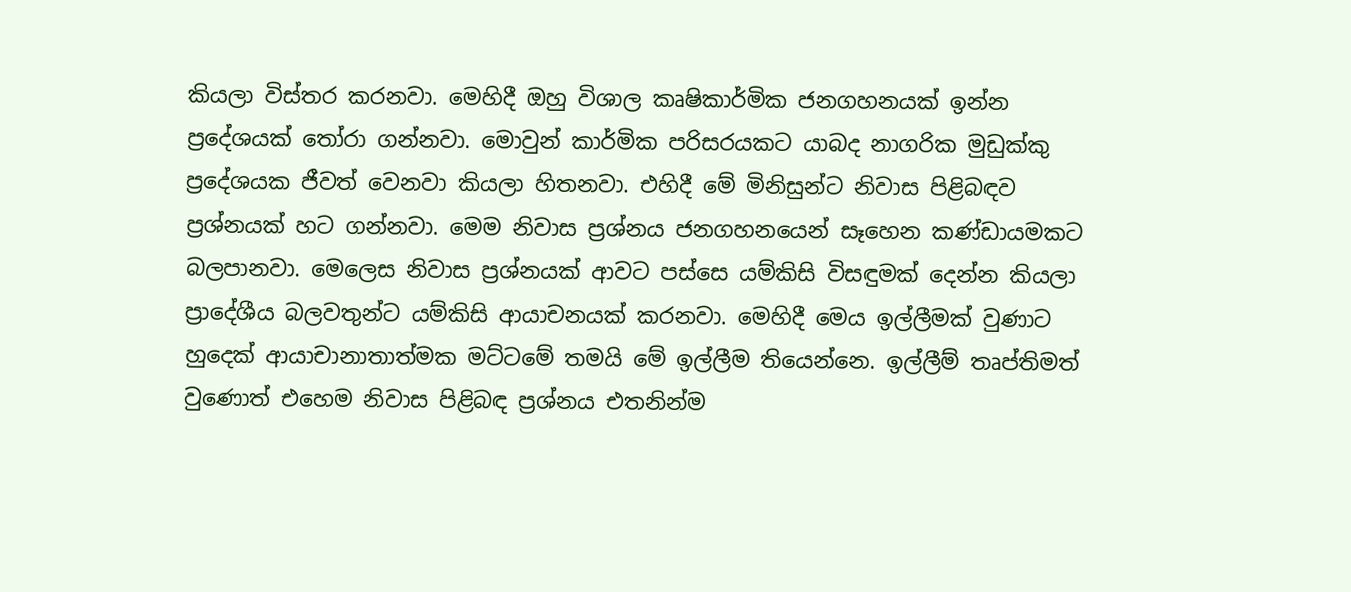කියලා විස්තර කරනවා. මෙහිදී ඔහු විශාල කෘෂිකාර්මික ජනගහනයක් ඉන්න ප්‍රදේශයක් තෝරා ගන්නවා. මොවුන් කාර්මික පරිසරයකට යාබද නාගරික මුඩුක්කු ප්‍රදේශයක ජීවත් වෙනවා කියලා හිතනවා. එහිදී මේ මිනිසුන්ට නිවාස පිළිබඳව ප්‍රශ්නයක් හට ගන්නවා. මෙම නිවාස ප්‍රශ්නය ජනගහනයෙන් සෑහෙන කණ්ඩායමකට බලපානවා. මෙලෙස නිවාස ප්‍රශ්නයක් ආවට පස්සෙ යම්කිසි විසඳුමක් දෙන්න කියලා ප්‍රාදේශීය බලවතුන්ට යම්කිසි ආයාචනයක් කරනවා. මෙහිදී මෙය ඉල්ලීමක් වුණාට හුදෙක් ආයාචානාතාත්මක මට්ටමේ තමයි මේ ඉල්ලීම තියෙන්නෙ. ඉල්ලීම් තෘප්තිමත් වුණොත් එහෙම නිවාස පිළිබඳ ප්‍රශ්නය එතනින්ම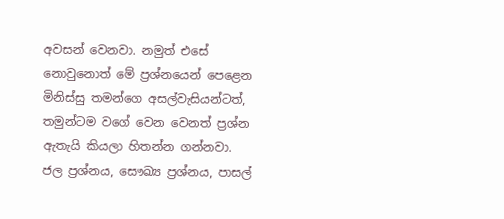අවසන් වෙනවා. නමුත් එසේ නොවුනොත් මේ ප්‍රශ්නයෙන් පෙළෙන මිනිස්සු තමන්ගෙ අසල්වැසියන්ටත්, තමුන්ටම වගේ වෙන වෙනත් ප්‍රශ්න ඇතැයි කියලා හිතන්න ගන්නවා. ජල ප්‍රශ්නය, සෞඛ්‍ය ප්‍රශ්නය, පාසල්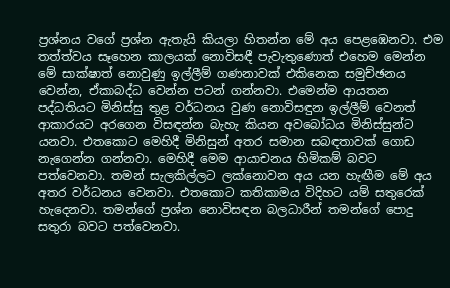ප්‍රශ්නය වගේ ප්‍රශ්න ඇතැයි කියලා හිතන්න මේ අය පෙළඹෙනවා. එම තත්ත්වය සෑහෙන කාලයක් නොවිසඳී පැවැතුණොත් එහෙම මෙන්න මේ සාක්ෂාත් නොවුණු ඉල්ලීම් ගණනාවක් එකිනෙක සමුච්ඡනය වෙන්න, ඒකාබද්ධ වෙන්න පටන් ගන්නවා. එමෙන්ම ආයතන පද්ධතියට මිනිස්සු තුළ වර්ධනය වුණ නොවිසඳුන ඉල්ලීම් වෙනත් ආකාරයට අරගෙන විසඳන්න බැහැ කියන අවබෝධය මිනිස්සුන්ට යනවා. එතකොට මෙහිදී මිනිසුන් අතර සමාන සබඳතාවක් ගොඩ නැගෙන්න ගන්නවා. මෙහිදී මෙම ආයාචනය හිමිකම් බවට පත්වෙනවා. තමන් සැලකිල්ලට ලක්නොවන අය යන හැඟීම මේ අය අතර වර්ධනය වෙනවා. එතකොට කතිකාමය විදිහට යම් සතුරෙක් හැදෙනවා. තමන්ගේ ප්‍රශ්න නොවිසඳන බලධාරීන් තමන්ගේ පොදු සතුරා බවට පත්වෙනවා.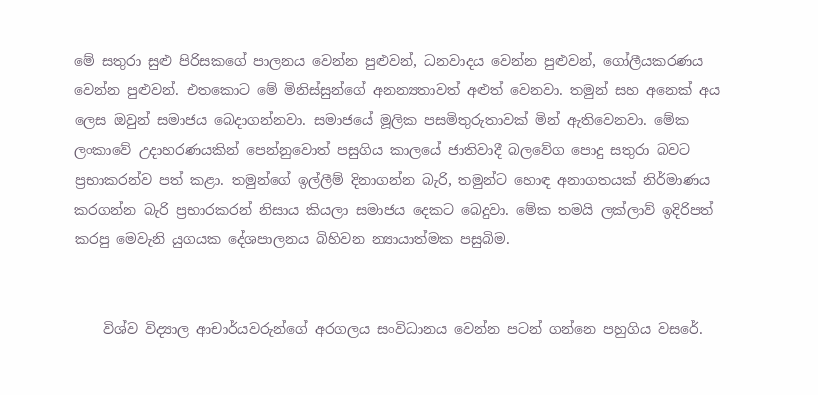මේ සතුරා සුළු පිරිසකගේ පාලනය වෙන්න පුළුවන්, ධනවාදය වෙන්න පුළුවන්, ගෝලීයකරණය වෙන්න පුළුවන්. එතකොට මේ මිනිස්සුන්ගේ අනන්‍යතාවත් අළුත් වෙනවා. තමුන් සහ අනෙක් අය ලෙස ඔවුන් සමාජය බෙදාගන්නවා. සමාජයේ මූලික පසමිතුරුතාවක් මින් ඇතිවෙනවා. මේක ලංකාවේ උදාහරණයකින් පෙන්නුවොත් පසුගිය කාලයේ ජාතිවාදී බලවේග පොදු සතුරා බවට ප්‍රභාකරන්ව පත් කළා. තමුන්ගේ ඉල්ලීම් දිනාගන්න බැරි, තමුන්ට හොඳ අනාගතයක් නිර්මාණය කරගන්න බැරි ප්‍රභාරකරන් නිසාය කියලා සමාජය දෙකට බෙදුවා. මේක තමයි ලක්ලාව් ඉදිරිපත් කරපු මෙවැනි යුගයක දේශපාලනය බිහිවන න්‍යායාත්මක පසුබිම.


    විශ්ව විද්‍යාල ආචාර්යවරුන්ගේ අරගලය සංවිධානය වෙන්න පටන් ගන්නෙ පහුගිය වසරේ.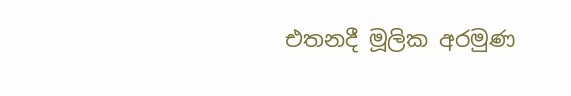එතනදී මූලික අරමුණ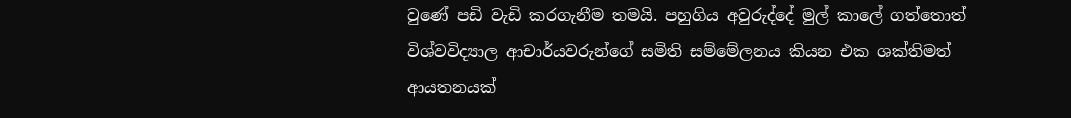වුණේ පඩි වැඩි කරගැනීම තමයි. පහුගිය අවුරුද්දේ මුල් කාලේ ගත්තොත් විශ්වවිද්‍යාල ආචාර්යවරුන්ගේ සමිති සම්මේලනය කියන එක ශක්තිමත් ආයතනයක්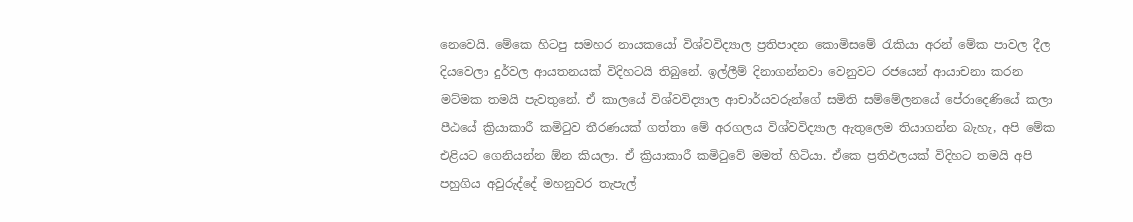නෙවෙයි. මේකෙ හිටපු සමහර නායකයෝ විශ්වවිද්‍යාල ප්‍රතිපාදන කොමිසමේ රැකියා අරන් මේක පාවල දීල දියවෙලා දුර්වල ආයතනයක් විදිහටයි තිබුනේ. ඉල්ලීම් දිනාගන්නවා වෙනුවට රජයෙන් ආයාචනා කරන මට්මක තමයි පැවතුනේ. ඒ කාලයේ විශ්වවිද්‍යාල ආචාර්යවරුන්ගේ සමිති සම්මේලනයේ පේරාදෙණියේ කලා පීඨයේ ක්‍රියාකාරී කමිටුව තීරණයක් ගත්තා මේ අරගලය විශ්වවිද්‍යාල ඇතුලෙම තියාගන්න බැහැ, අපි මේක එළියට ගෙනියන්න ඕන කියලා. ඒ ක්‍රියාකාරී කමිටුවේ මමත් හිටියා. ඒකෙ ප්‍රතිඵලයක් විදිහට තමයි අපි පහුගිය අවුරුද්දේ මහනුවර තැපැල්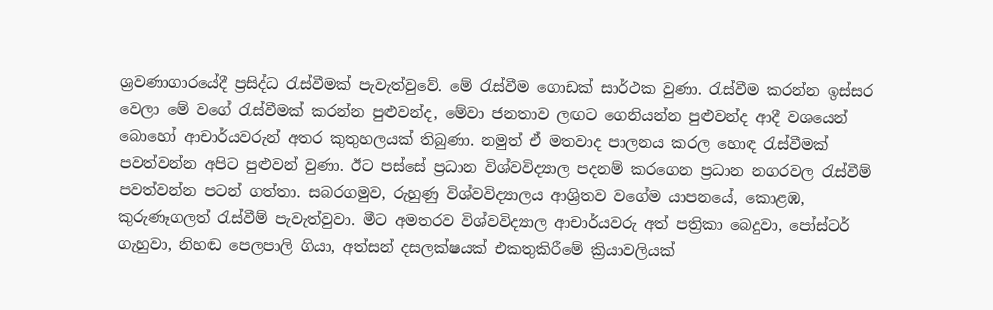ශ්‍රවණාගාරයේදී ප්‍රසිද්ධ රැස්වීමක් පැවැත්වුවේ. මේ රැස්වීම ගොඩක් සාර්ථක වුණා. රැස්වීම කරන්න ඉස්සර වෙලා මේ වගේ රැස්වීමක් කරන්න පුළුවන්ද, මේවා ජනතාව ලඟට ගෙනියන්න පුළුවන්ද ආදී වශයෙන් බොහෝ ආචාර්යවරුන් අතර කුතුහලයක් තිබුණා. නමුත් ඒ මතවාද පාලනය කරල හොඳ රැස්වීමක් පවත්වන්න අපිට පුළුවන් වුණා. ඊට පස්සේ ප්‍රධාන විශ්වවිද්‍යාල පදනම් කරගෙන ප්‍රධාන නගරවල රැස්වීම් පවත්වන්න පටන් ගත්තා. සබරගමුව, රුහුණු විශ්වවිද්‍යාලය ආශ්‍රිතව වගේම යාපනයේ, කොළඹ, කුරුණෑගලත් රැස්වීම් පැවැත්වුවා. මීට අමතරව විශ්වවිද්‍යාල ආචාර්යවරු අත් පත්‍රිකා බෙදුවා, පෝස්ටර් ගැහුවා, නිහඬ පෙලපාලි ගියා, අත්සන් දසලක්ෂයක් එකතුකිරීමේ ක්‍රියාවලියක්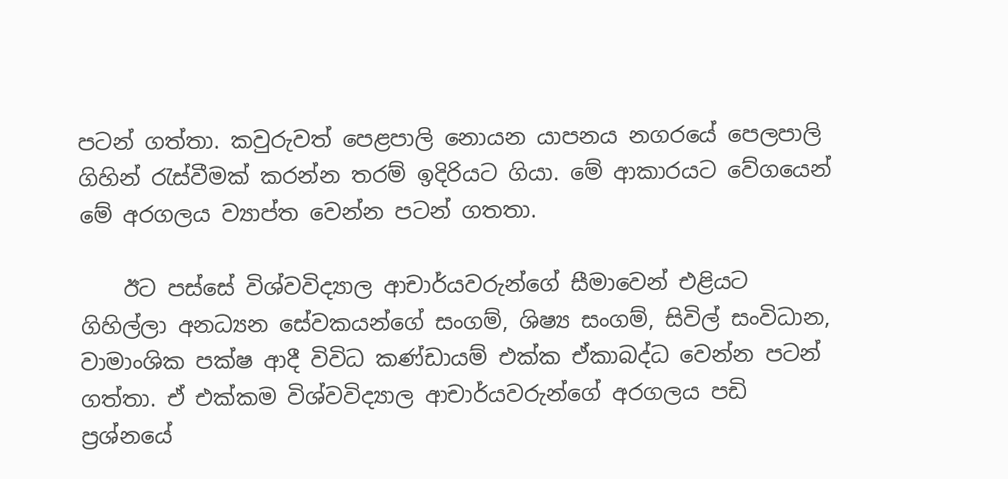පටන් ගත්තා. කවුරුවත් පෙළපාලි නොයන යාපනය නගරයේ පෙලපාලි ගිහින් රැස්වීමක් කරන්න තරම් ඉදිරියට ගියා. මේ ආකාරයට වේගයෙන් මේ අරගලය ව්‍යාප්ත වෙන්න පටන් ගතතා.

    ඊට පස්සේ විශ්වවිද්‍යාල ආචාර්යවරුන්ගේ සීමාවෙන් එළියට ගිහිල්ලා අනධ්‍යන සේවකයන්ගේ සංගම්, ශිෂ්‍ය සංගම්, සිවිල් සංවිධාන, වාමාංශික පක්ෂ ආදී විවිධ කණ්ඩායම් එක්ක ඒකාබද්ධ වෙන්න පටන් ගත්තා. ඒ එක්කම විශ්වවිද්‍යාල ආචාර්යවරුන්ගේ අරගලය පඩි ප්‍රශ්නයේ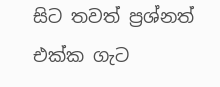සිට තවත් ප්‍රශ්නත් එක්ක ගැට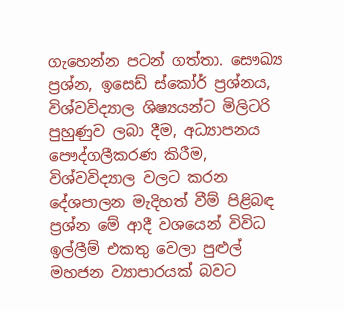ගැහෙන්න පටන් ගත්තා. සෞඛ්‍ය ප්‍රශ්න, ඉසෙඩ් ස්කෝර් ප්‍රශ්නය, විශ්වවිද්‍යාල ශිෂ්‍යයන්ට මිලිටරි පුහුණුව ලබා දීම, අධ්‍යාපනය පෞද්ගලීකරණ කිරීම, විශ්වවිද්‍යාල වලට කරන දේශපාලන මැදිහත් වීම් පිළිබඳ ප්‍රශ්න මේ ආදී වශයෙන් විවිධ ඉල්ලීම් එකතු වෙලා පුළුල් මහජන ව්‍යාපාරයක් බවට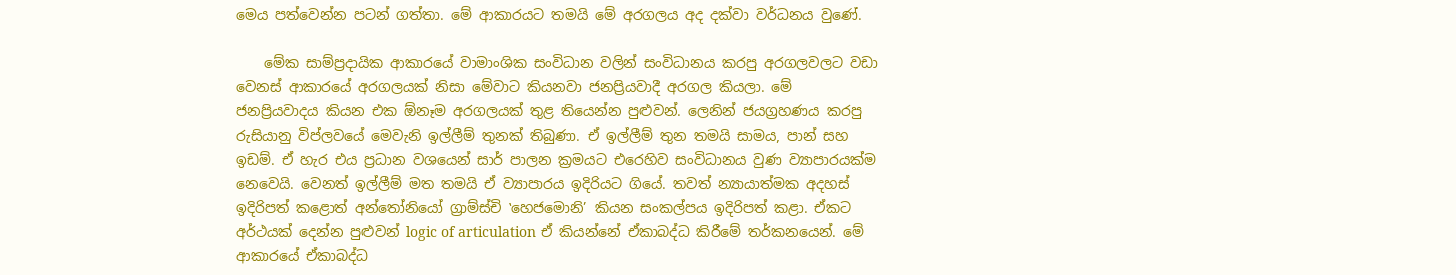මෙය පත්වෙන්න පටන් ගත්තා. මේ ආකාරයට තමයි මේ අරගලය අද දක්වා වර්ධනය වුණේ.

    මේක සාම්ප්‍රදායික ආකාරයේ වාමාංශික සංවිධාන වලින් සංවිධානය කරපු අරගලවලට වඩා වෙනස් ආකාරයේ අරගලයක් නිසා මේවාට කියනවා ජනප්‍රියවාදී අරගල කියලා. මේ ජනප්‍රියවාදය කියන එක ඕනෑම අරගලයක් තුළ තියෙන්න පුළුවන්. ලෙනින් ජයග්‍රහණය කරපු රුසියානු විප්ලවයේ මෙවැනි ඉල්ලීම් තුනක් තිබුණා. ඒ ඉල්ලීම් තුන තමයි සාමය, පාන් සහ ඉඩම්. ඒ හැර එය ප්‍රධාන වශයෙන් සාර් පාලන ක්‍රමයට එරෙහිව සංවිධානය වුණ ව්‍යාපාරයක්ම නෙවෙයි. වෙනත් ඉල්ලීම් මත තමයි ඒ ව්‍යාපාරය ඉදිරියට ගියේ. තවත් න්‍යායාත්මක අදහස් ඉදිරිපත් කළොත් අන්තෝනියෝ ග්‍රාම්ස්චි ‛හෙජමොනි’ කියන සංකල්පය ඉදිරිපත් කළා. ඒකට අර්ථයක් දෙන්න පුළුවන් logic of articulation ඒ කියන්නේ ඒකාබද්ධ කිරීමේ තර්කනයෙන්. මේ ආකාරයේ ඒකාබද්ධ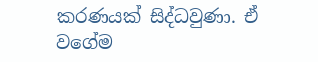කරණයක් සිද්ධවුණා. ඒ වගේම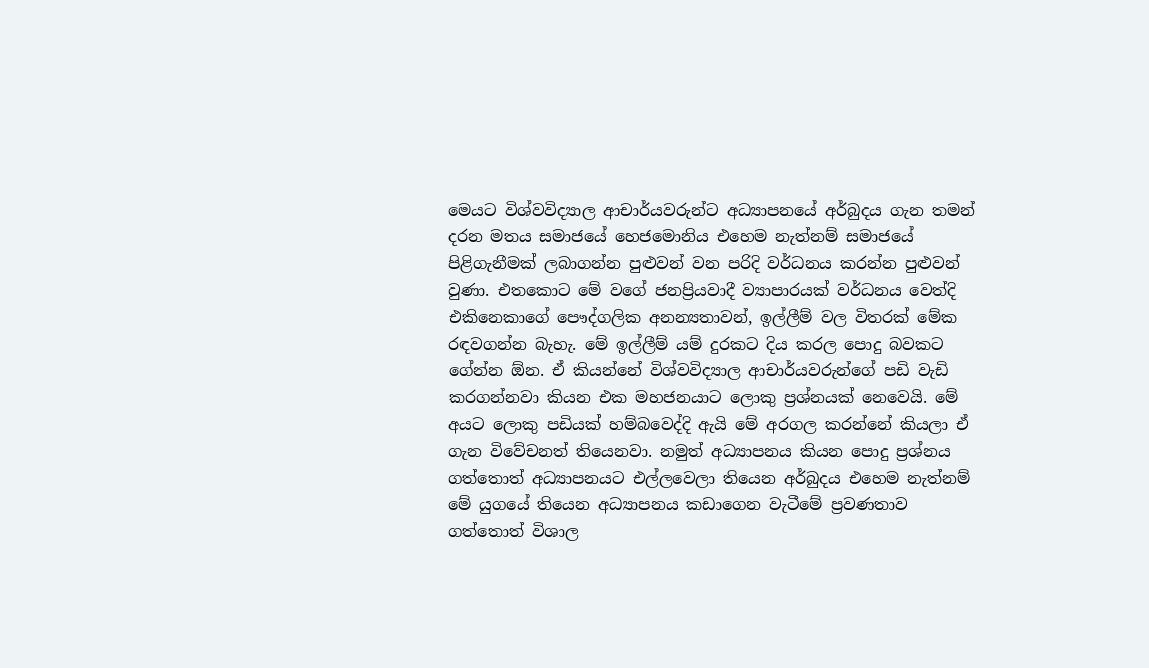මෙයට විශ්වවිද්‍යාල ආචාර්යවරුන්ට අධ්‍යාපනයේ අර්බුදය ගැන තමන් දරන මතය සමාජයේ හෙජමොනිය එහෙම නැත්නම් සමාජයේ පිළිගැනීමක් ලබාගන්න පුළුවන් වන පරිදි වර්ධනය කරන්න පුළුවන් වුණා. එතකොට මේ වගේ ජනප්‍රියවාදී ව්‍යාපාරයක් වර්ධනය වෙත්දි එකිනෙකාගේ පෞද්ගලික අනන්‍යතාවන්, ඉල්ලීම් වල විතරක් මේක රඳවගන්න බැහැ. මේ ඉල්ලීම් යම් දුරකට දිය කරල පොදු බවකට ගේන්න ඕන. ඒ කියන්නේ විශ්වවිද්‍යාල ආචාර්යවරුන්ගේ පඩි වැඩි කරගන්නවා කියන එක මහජනයාට ලොකු ප්‍රශ්නයක් නෙවෙයි. මේ අයට ලොකු පඩියක් හම්බවෙද්දි ඇයි මේ අරගල කරන්නේ කියලා ඒ ගැන විවේචනත් තියෙනවා. නමුත් අධ්‍යාපනය කියන පොදු ප්‍රශ්නය ගත්තොත් අධ්‍යාපනයට එල්ලවෙලා තියෙන අර්බුදය එහෙම නැත්නම් මේ යුගයේ තියෙන අධ්‍යාපනය කඩාගෙන වැටීමේ ප්‍රවණතාව ගත්තොත් විශාල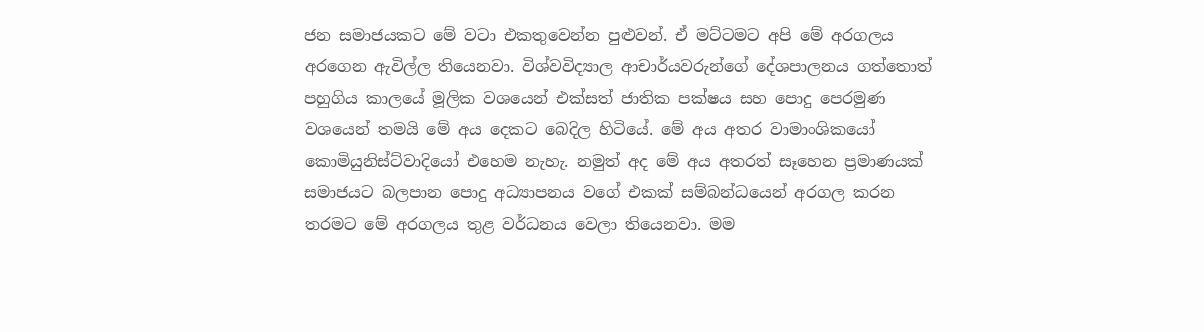ජන සමාජයකට මේ වටා එකතුවෙන්න පුළුවන්. ඒ මට්ටමට අපි මේ අරගලය අරගෙන ඇවිල්ල තියෙනවා. විශ්වවිද්‍යාල ආචාර්යවරුන්ගේ දේශපාලනය ගත්තොත් පහුගිය කාලයේ මූලික වශයෙන් එක්සත් ජාතික පක්ෂය සහ පොදු පෙරමුණ වශයෙන් තමයි මේ අය දෙකට බෙදිල හිටියේ. මේ අය අතර වාමාංශිකයෝ කොමියුනිස්ට්වාදියෝ එහෙම නැහැ. නමුත් අද මේ අය අතරත් සෑහෙන ප්‍රමාණයක් සමාජයට බලපාන පොදු අධ්‍යාපනය වගේ එකක් සම්බන්ධයෙන් අරගල කරන තරමට මේ අරගලය තුළ වර්ධනය වෙලා තියෙනවා. මම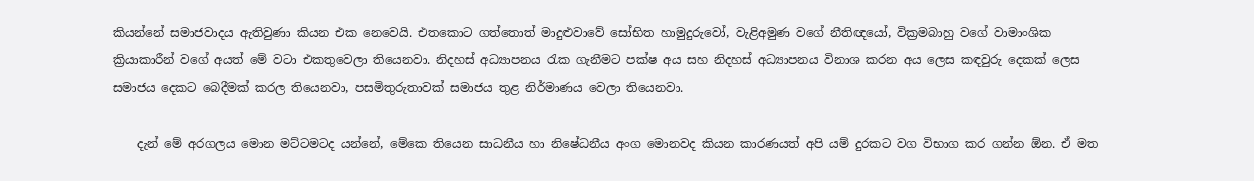කියන්නේ සමාජවාදය ඇතිවුණා කියන එක නෙවෙයි. එතකොට ගත්තොත් මාදුළුවාවේ සෝභිත හාමුදුරුවෝ, වැළිඅමුණ වගේ නීතිඥයෝ, වික්‍රමබාහු වගේ වාමාංශික ක්‍රියාකාරීන් වගේ අයත් මේ වටා එකතුවෙලා තියෙනවා. නිදහස් අධ්‍යාපනය රැක ගැනීමට පක්ෂ අය සහ නිදහස් අධ්‍යාපනය විනාශ කරන අය ලෙස කඳවුරු දෙකක් ලෙස සමාජය දෙකට බෙදීමක් කරල තියෙනවා, පසමිතුරුතාවක් සමාජය තුළ නිර්මාණය වෙලා තියෙනවා.

    දැන් මේ අරගලය මොන මට්ටමටද යන්නේ, මේකෙ තියෙන සාධනීය හා නිෂේධනීය අංග මොනවද කියන කාරණයත් අපි යම් දුරකට වග විභාග කර ගන්න ඕන. ඒ මත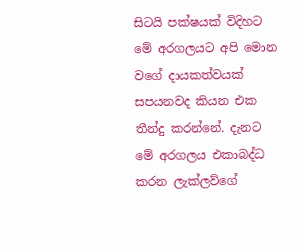සිටයි පක්ෂයක් විදිහට මේ අරගලයට අපි මොන වගේ දායකත්වයක් සපයනවද කියන එක තීන්දු කරන්නේ. දැනට මේ අරගලය එකාබද්ධ කරන ලැක්ලව්ගේ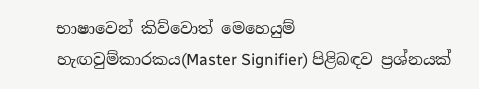භාෂාවෙන් කිව්වොත් මෙහෙයුම් හැඟවුම්කාරකය(Master Signifier) පිළිබඳව ප්‍රශ්නයක්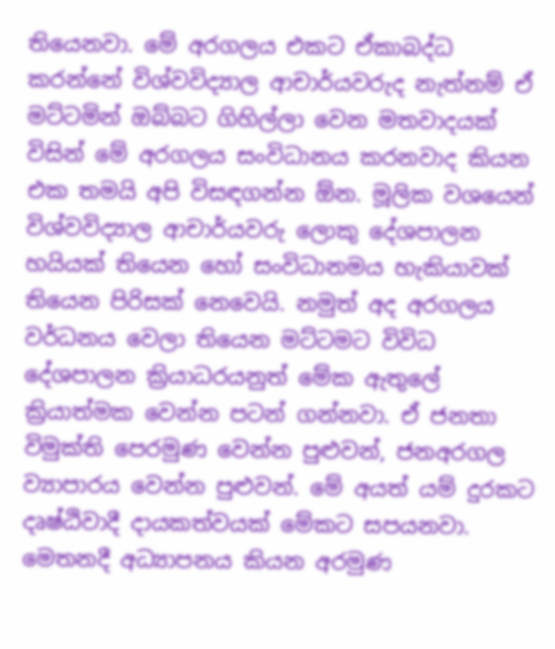තියෙනවා. මේ අරගලය එකට ඒකාබද්ධ කරන්නේ විශ්වවිද්‍යාල ආචාර්යවරුද නැත්නම් ඒ මට්ටමින් ඔබ්බට ගිහිල්ලා වෙන මතවාදයක් විසින් මේ අරගලය සංවිධානය කරනවාද කියන එක තමයි අපි විසඳගන්න ඕන. මූලික වශයෙන් විශ්වවිද්‍යාල ආචාර්යවරු ලොකු දේශපාලන හයියක් තියෙන හෝ සංවිධානමය හැකියාවක් තියෙන පිරිසක් නෙවෙයි. නමුත් අද අරගලය වර්ධනය වෙලා තියෙන මට්ටමට විවිධ දේශපාලන ක්‍රියාධරයනුත් මේක ඇතුලේ ක්‍රියාත්මක වෙන්න පටන් ගන්නවා. ඒ ජනතා විමුක්ති පෙරමුණ වෙන්න පුළුවන්, ජනඅරගල ව්‍යාපාරය වෙන්න පුළුවන්. මේ අයත් යම් දුරකට දෘෂ්ඨිවාදී දායකත්වයක් මේකට සපයනවා. මෙතනදී අධ්‍යාපනය කියන අරමුණ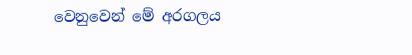වෙනුවෙන් මේ අරගලය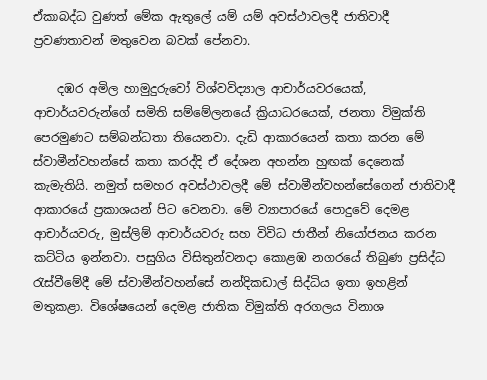ඒකාබද්ධ වුණත් මේක ඇතුලේ යම් යම් අවස්ථාවලදී ජාතිවාදී ප්‍රවණතාවන් මතුවෙන බවක් පේනවා.

    දඹර අමිල හාමුදුරුවෝ විශ්වවිද්‍යාල ආචාර්යවරයෙක්, ආචාර්යවරුන්ගේ සමිති සම්මේලනයේ ක්‍රියාධරයෙක්, ජනතා විමුක්ති පෙරමුණට සම්බන්ධතා තියෙනවා. දැඩි ආකාරයෙන් කතා කරන මේ ස්වාමීන්වහන්සේ කතා කරද්දි ඒ දේශන අහන්න හුඟක් දෙනෙක් කැමැතියි. නමුත් සමහර අවස්ථාවලදී මේ ස්වාමීන්වහන්සේගෙන් ජාතිවාදී ආකාරයේ ප්‍රකාශයන් පිට වෙනවා. මේ ව්‍යාපාරයේ පොදුවේ දෙමළ ආචාර්යවරු, මුස්ලිම් ආචාර්යවරු සහ විවිධ ජාතීන් නියෝජනය කරන කට්ටිය ඉන්නවා. පසුගිය විසිතුන්වනදා කොළඹ නගරයේ තිබුණ ප්‍රසිද්ධ රැස්වීමේදී මේ ස්වාමීන්වහන්සේ නන්දිකඩාල් සිද්ධිය ඉතා ඉහළින් මතුකළා. විශේෂයෙන් දෙමළ ජාතික විමුක්ති අරගලය විනාශ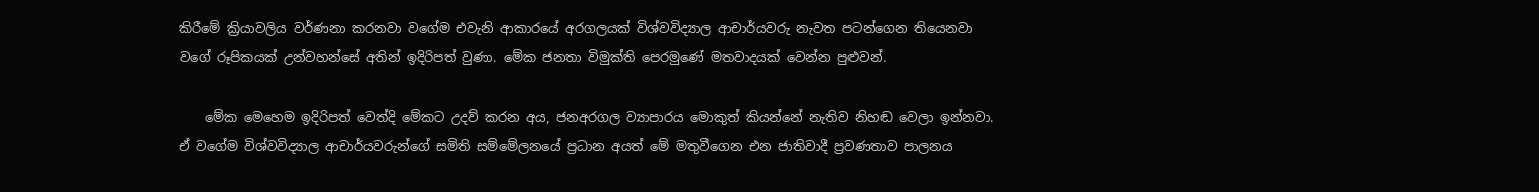කිරීමේ ක්‍රියාවලිය වර්ණනා කරනවා වගේම එවැනි ආකාරයේ අරගලයක් විශ්වවිද්‍යාල ආචාර්යවරු නැවත පටන්ගෙන තියෙනවා වගේ රූපිකයක් උන්වහන්සේ අතින් ඉදිරිපත් වුණා. මේක ජනතා විමුක්ති පෙරමුණේ මතවාදයක් වෙන්න පුළුවන්.

    මේක මෙහෙම ඉදිරිපත් වෙත්දි මේකට උදව් කරන අය, ජනඅරගල ව්‍යාපාරය මොකුත් කියන්නේ නැතිව නිහඬ වෙලා ඉන්නවා. ඒ වගේම විශ්වවිද්‍යාල ආචාර්යවරුන්ගේ සමිති සම්මේලනයේ ප්‍රධාන අයත් මේ මතුවීගෙන එන ජාතිවාදී ප්‍රවණතාව පාලනය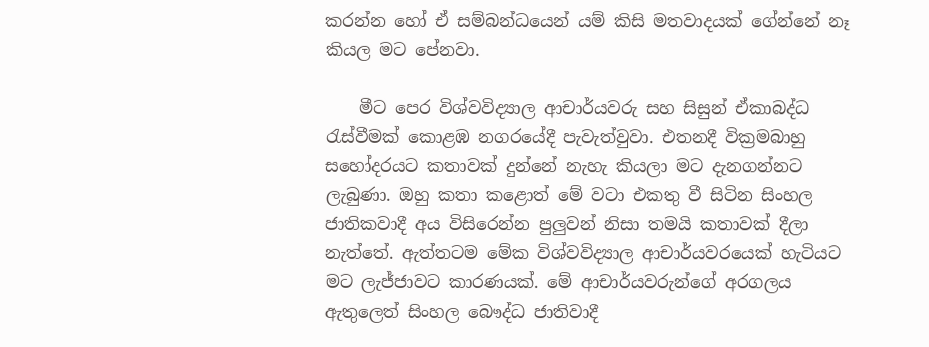කරන්න හෝ ඒ සම්බන්ධයෙන් යම් කිසි මතවාදයක් ගේන්නේ නෑ කියල මට පේනවා.

    මීට පෙර විශ්වවිද්‍යාල ආචාර්යවරු සහ සිසුන් ඒකාබද්ධ රැස්වීමක් කොළඹ නගරයේදී පැවැත්වුවා. එතනදී වික්‍රමබාහු සහෝදරයට කතාවක් දුන්නේ නැහැ කියලා මට දැනගන්නට ලැබුණා. ඔහු කතා කළොත් මේ වටා එකතු වී සිටින සිංහල ජාතිකවාදී අය විසිරෙන්න පුලුවන් නිසා තමයි කතාවක් දීලා නැත්තේ. ඇත්තටම මේක විශ්වවිද්‍යාල ආචාර්යවරයෙක් හැටියට මට ලැජ්ජාවට කාරණයක්. මේ ආචාර්යවරුන්ගේ අරගලය ඇතුලෙත් සිංහල බෞද්ධ ජාතිවාදී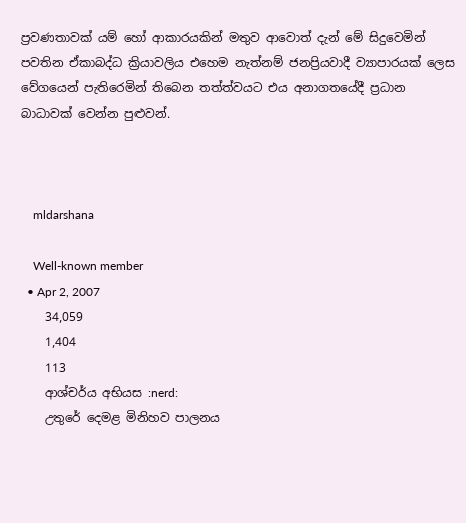ප්‍රවණතාවක් යම් හෝ ආකාරයකින් මතුව ආවොත් දැන් මේ සිදුවෙමින් පවතින ඒකාබද්ධ ක්‍රියාවලිය එහෙම නැත්නම් ජනප්‍රියවාදී ව්‍යාපාරයක් ලෙස වේගයෙන් පැතිරෙමින් තිබෙන තත්ත්වයට එය අනාගතයේදී ප්‍රධාන බාධාවක් වෙන්න පුළුවන්.



    mldarshana

    Well-known member
  • Apr 2, 2007
    34,059
    1,404
    113
    ආශ්චර්ය අභියස :nerd:
    උතුරේ දෙමළ මිනිහව පාලනය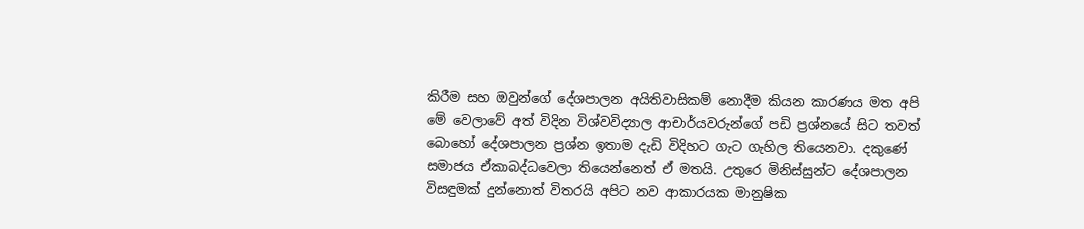කිරීම සහ ඔවුන්ගේ දේශපාලන අයිතිවාසිකම් නොදීම කියන කාරණය මත අපි මේ වෙලාවේ අත් විදින විශ්වවිද්‍යාල ආචාර්යවරුන්ගේ පඩි ප්‍රශ්නයේ සිට තවත් බොහෝ දේශපාලන ප්‍රශ්න ඉතාම දැඩි විදිහට ගැට ගැහිල තියෙනවා. දකුණේ සමාජය ඒකාබද්ධවෙලා තියෙන්නෙත් ඒ මතයි. උතුරෙ මිනිස්සුන්ට දේශපාලන විසඳුමක් දුන්නොත් විතරයි අපිට නව ආකාරයක මානුෂික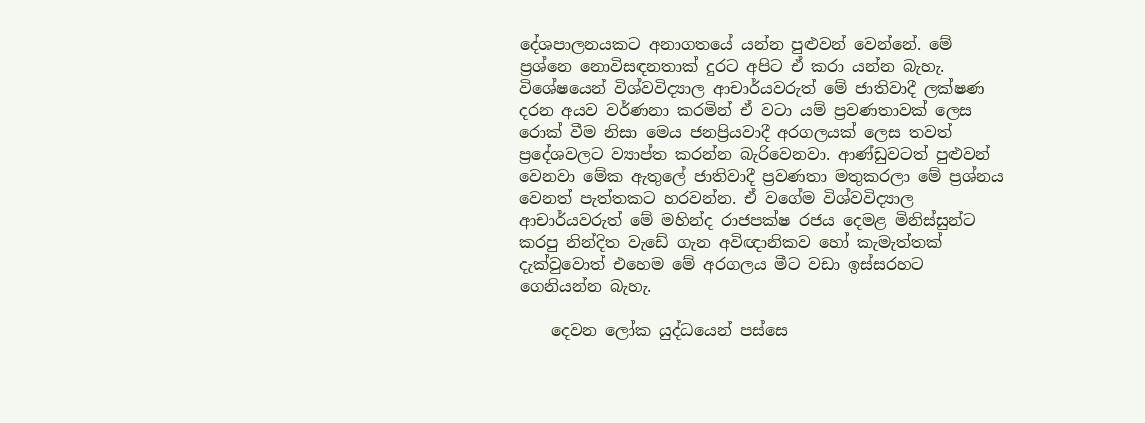දේශපාලනයකට අනාගතයේ යන්න පුළුවන් වෙන්නේ. මේ ප්‍රශ්නෙ නොවිසඳනතාක් දුරට අපිට ඒ කරා යන්න බැහැ. විශේෂයෙන් විශ්වවිද්‍යාල ආචාර්යවරුත් මේ ජාතිවාදී ලක්ෂණ දරන අයව වර්ණනා කරමින් ඒ වටා යම් ප්‍රවණතාවක් ලෙස රොක් වීම නිසා මෙය ජනප්‍රියවාදී අරගලයක් ලෙස තවත් ප්‍රදේශවලට ව්‍යාප්ත කරන්න බැරිවෙනවා. ආණ්ඩුවටත් පුළුවන් වෙනවා මේක ඇතුලේ ජාතිවාදී ප්‍රවණතා මතුකරලා මේ ප්‍රශ්නය වෙනත් පැත්තකට හරවන්න. ඒ වගේම විශ්වවිද්‍යාල ආචාර්යවරුත් මේ මහින්ද රාජපක්ෂ රජය දෙමළ මිනිස්සුන්ට කරපු නින්දිත වැඩේ ගැන අවිඥානිකව හෝ කැමැත්තක් දැක්වුවොත් එහෙම මේ අරගලය මීට වඩා ඉස්සරහට ගෙනියන්න බැහැ.

    දෙවන ලෝක යුද්ධයෙන් පස්සෙ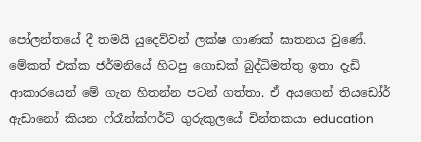පෝලන්තයේ දී තමයි යුදෙව්වන් ලක්ෂ ගාණක් ඝාතනය වුණේ. මේකත් එක්ක ජර්මනියේ හිටපු ගොඩක් බුද්ධිමත්තු ඉතා දැඩි ආකාරයෙන් මේ ගැන හිතන්න පටන් ගත්තා. ඒ අයගෙන් තියඩෝර් ඇඩානෝ කියන ෆ්රෑන්ක්ෆර්ට් ගුරුකුලයේ චින්තකයා education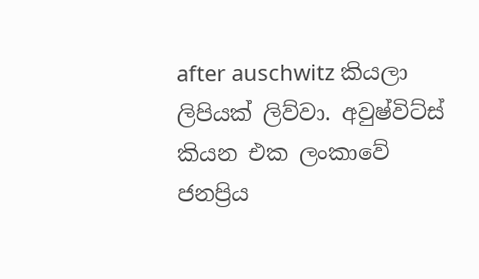after auschwitz කියලා ලිපියක් ලිව්වා. අවුෂ්විට්ස් කියන එක ලංකාවේ ජනප්‍රිය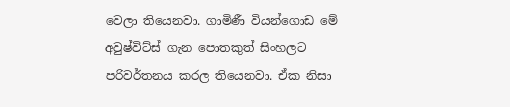වෙලා තියෙනවා. ගාමිණී වියන්ගොඩ මේ අවුෂ්විට්ස් ගැන පොතකුත් සිංහලට පරිවර්තනය කරල තියෙනවා. ඒක නිසා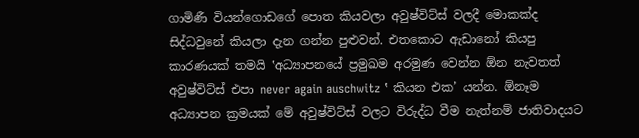ගාමිණී වියන්ගොඩගේ පොත කියවලා අවුෂ්විට්ස් වලදී මොකක්ද සිද්ධවුනේ කියලා දැන ගන්න පුළුවන්. එතකොට ඇඩානෝ කියපු කාරණයක් තමයි ‛අධ්‍යාපනයේ ප්‍රමුඛම අරමුණ වෙන්න ඕන නැවතත් අවුෂ්විට්ස් එපා never again auschwitz ‛ කියන එක’ යන්න. ඕනෑම අධ්‍යාපන ක්‍රමයක් මේ අවුෂ්විට්ස් වලට විරුද්ධ වීම නැත්නම් ජාතිවාදයට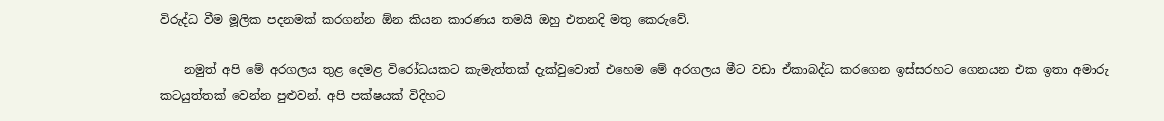විරුද්ධ වීම මූලික පදනමක් කරගන්න ඕන කියන කාරණය තමයි ඔහු එතනදි මතු කෙරුවේ.

    නමුත් අපි මේ අරගලය තුළ දෙමළ විරෝධයකට කැමැත්තක් දැක්වුවොත් එහෙම මේ අරගලය මීට වඩා ඒකාබද්ධ කරගෙන ඉස්සරහට ගෙනයන එක ඉතා අමාරු කටයුත්තක් වෙන්න පුළුවන්. අපි පක්ෂයක් විදිහට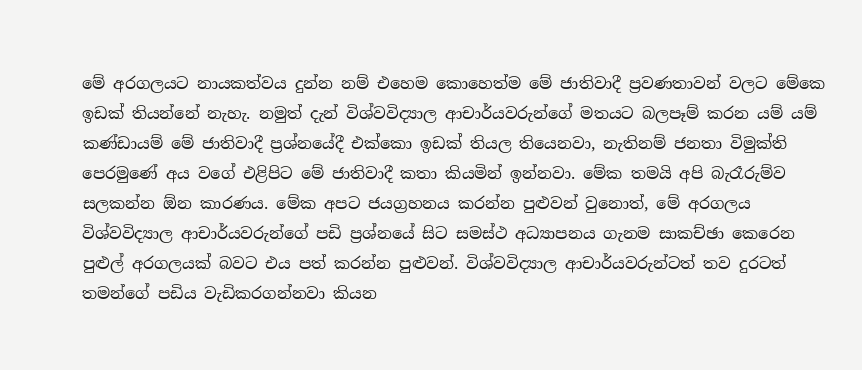මේ අරගලයට නායකත්වය දුන්න නම් එහෙම කොහෙත්ම මේ ජාතිවාදී ප්‍රවණතාවන් වලට මේකෙ ඉඩක් තියන්නේ නැහැ. නමුත් දැන් විශ්වවිද්‍යාල ආචාර්යවරුන්ගේ මතයට බලපෑම් කරන යම් යම් කණ්ඩායම් මේ ජාතිවාදී ප්‍රශ්නයේදී එක්කො ඉඩක් තියල තියෙනවා, නැතිනම් ජනතා විමුක්ති පෙරමුණේ අය වගේ එළිපිට මේ ජාතිවාදී කතා කියමින් ඉන්නවා. මේක තමයි අපි බැරෑරුම්ව සලකන්න ඕන කාරණය. මේක අපට ජයග්‍රහනය කරන්න පුළුවන් වුනොත්, මේ අරගලය විශ්වවිද්‍යාල ආචාර්යවරුන්ගේ පඩි ප්‍රශ්නයේ සිට සමස්ථ අධ්‍යාපනය ගැනම සාකච්ඡා කෙරෙන පුළුල් අරගලයක් බවට එය පත් කරන්න පුළුවන්. විශ්වවිද්‍යාල ආචාර්යවරුන්ටත් තව දුරටත් තමන්ගේ පඩිය වැඩිකරගන්නවා කියන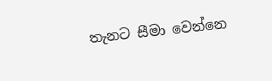තැනට සීමා වෙන්නෙ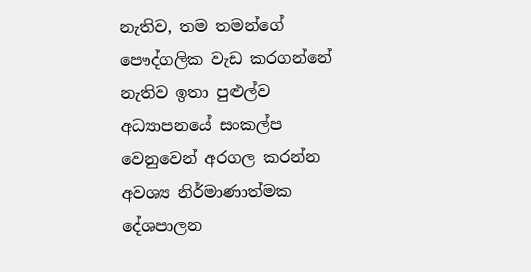නැතිව, තම තමන්ගේ පෞද්ගලික වැඩ කරගන්නේ නැතිව ඉතා පුළුල්ව අධ්‍යාපනයේ සංකල්ප වෙනුවෙන් අරගල කරන්න අවශ්‍ය නිර්මාණාත්මක දේශපාලන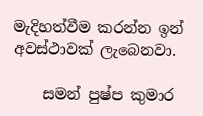මැදිහත්වීම කරන්න ඉන් අවස්ථාවක් ලැබෙනවා.

    සමන් පුෂ්ප කුමාර